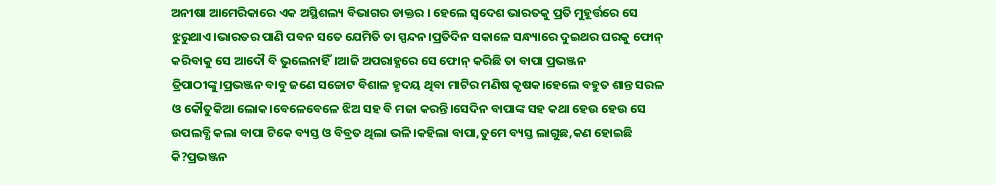ଅନୀଷା ଆମେରିକାରେ ଏକ ଅସ୍ଥିଶଲ୍ୟ ବିଭାଗର ଡାକ୍ତର । ହେଲେ ସ୍ବଦେଶ ଭାରତକୁ ପ୍ରତି ମୁହୂର୍ତ୍ତରେ ସେ ଝୁରୁଥାଏ।ଭାରତର ପାଣି ପବନ ସତେ ଯେମିତି ତା ସ୍ପନ୍ଦନ।ପ୍ରତିଦିନ ସକାଳେ ସନ୍ଧ୍ୟାରେ ଦୁଇଥର ଘରକୁ ଫୋନ୍ କରିବାକୁ ସେ ଆଦୌ ବି ଭୁଲେନାହିଁ।ଆଜି ଅପରାହ୍ଣରେ ସେ ଫୋନ୍ କରିଛି ତା ବାପା ପ୍ରଭଞ୍ଜନ ତ୍ରିପାଠୀଙ୍କୁ।ପ୍ରଭଞ୍ଜନ ବାବୁ ଜଣେ ସଚ୍ଚୋଟ ବିଶାଳ ହୃଦୟ ଥିବା ମାଟିର ମଣିଷ କୃଷକ।ହେଲେ ବହୁତ ଶାନ୍ତ ସରଳ ଓ କୌତୁକିଆ ଲୋକ।ବେଳେବେଳେ ଝିଅ ସହ ବି ମଜା କରନ୍ତି।ସେଦିନ ବାପାଙ୍କ ସହ କଥା ହେଉ ହେଉ ସେ ଉପଲବ୍ଧି କଲା ବାପା ଟିକେ ବ୍ୟସ୍ତ ଓ ବିବ୍ରତ ଥିଲା ଭଳି।କହିଲା ବାପା,ତୁମେ ବ୍ୟସ୍ତ ଲାଗୁଛ,କଣ ହୋଇଛି କି?ପ୍ରଭଞ୍ଜନ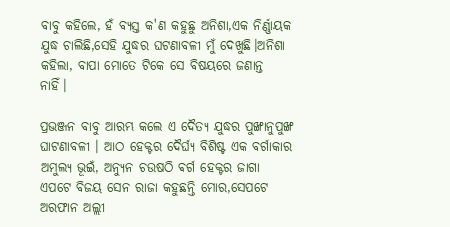ବାବୁ କହିଲେ, ହଁ ବ୍ୟସ୍ତ କ'ଣ କହୁଛୁ ଅନିଶା,ଏକ ନିର୍ଣ୍ଣାୟକ ଯୁଦ୍ଧ ଚାଲିଛି,ସେହି ଯୁଦ୍ଧର ଘଟଣାବଳୀ ମୁଁ ଦେଖୁଛି।ଅନିଶା କହିଲା, ବାପା ମୋତେ ଟିକେ ସେ ବିଷୟରେ ଜଣାନ୍ତ ନାହିଁ।

ପ୍ରଭଞ୍ଜନ ବାବୁ ଆରମ୍ଭ କଲେ ଏ ଦୈତ୍ୟ ଯୁଦ୍ଧର ପୁଙ୍ଖାନୁପୁଙ୍ଖ ଘାଟଣାବଳୀ । ଆଠ ହେକ୍ଟର ଦୈର୍ଘ୍ୟ ବିଶିଷ୍ଟ ଏକ ବର୍ଗାକାର ଅମୁଲ୍ୟ ଭୂଇଁ, ଅନ୍ୟୁନ ଚଉଷଠି ଵର୍ଗ ହେକ୍ଟର ଜାଗା ଏପଟେ ବିଜୟ ସେନ ରାଜା କହୁଛନ୍ତି ମୋର,ସେପଟେ ଅରଫାନ ଅଲ୍ଲୀ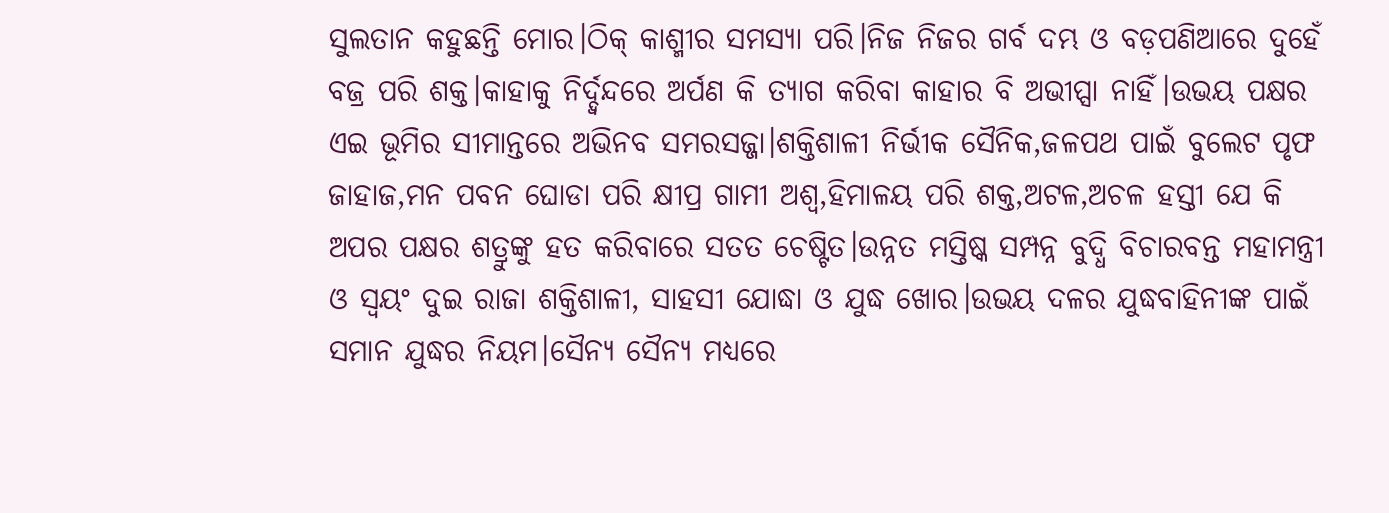ସୁଲତାନ କହୁଛନ୍ତି ମୋର।ଠିକ୍ କାଶ୍ମୀର ସମସ୍ୟା ପରି।ନିଜ ନିଜର ଗର୍ବ ଦମ୍ଭ ଓ ବଡ଼ପଣିଆରେ ଦୁହେଁ ବଜ୍ର ପରି ଶକ୍ତ।କାହାକୁ ନିର୍ଦ୍ଦ୍ଵନ୍ଦରେ ଅର୍ପଣ କି ତ୍ୟାଗ କରିବା କାହାର ବି ଅଭୀପ୍ସା ନାହିଁ।ଉଭୟ ପକ୍ଷର ଏଇ ଭୂମିର ସୀମାନ୍ତରେ ଅଭିନବ ସମରସଜ୍ଜା।ଶକ୍ତିଶାଳୀ ନିର୍ଭୀକ ସୈନିକ,ଜଳପଥ ପାଇଁ ବୁଲେଟ ପୃଫ ଜାହାଜ,ମନ ପବନ ଘୋଡା ପରି କ୍ଷୀପ୍ର ଗାମୀ ଅଶ୍ୱ,ହିମାଳୟ ପରି ଶକ୍ତ,ଅଟଳ,ଅଚଳ ହସ୍ତୀ ଯେ କି ଅପର ପକ୍ଷର ଶତ୍ରୁଙ୍କୁ ହତ କରିବାରେ ସତତ ଚେଷ୍ଟିତ।ଉନ୍ନତ ମସ୍ତିଷ୍କ ସମ୍ପନ୍ନ ବୁଦ୍ଧି ବିଚାରବନ୍ତ ମହାମନ୍ତ୍ରୀ ଓ ସ୍ୱୟଂ ଦୁଇ ରାଜା ଶକ୍ତିଶାଳୀ, ସାହସୀ ଯୋଦ୍ଧା ଓ ଯୁଦ୍ଧ ଖୋର।ଉଭୟ ଦଳର ଯୁଦ୍ଧବାହିନୀଙ୍କ ପାଇଁ ସମାନ ଯୁଦ୍ଧର ନିୟମ।ସୈନ୍ୟ ସୈନ୍ୟ ମଧ୍ୟରେ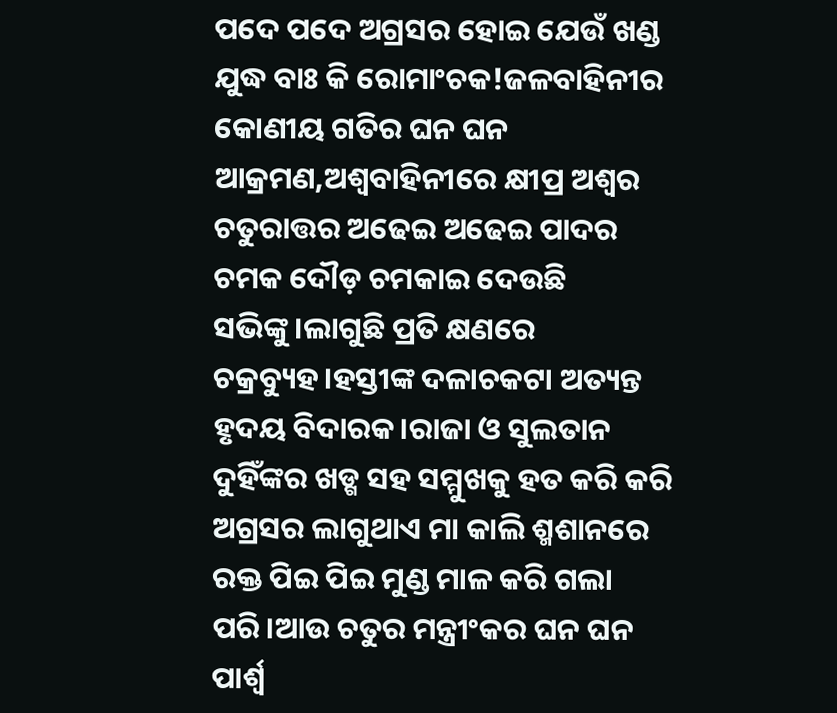ପଦେ ପଦେ ଅଗ୍ରସର ହୋଇ ଯେଉଁ ଖଣ୍ଡ ଯୁଦ୍ଧ ବାଃ କି ରୋମାଂଚକ!ଜଳବାହିନୀର କୋଣୀୟ ଗତିର ଘନ ଘନ ଆକ୍ରମଣ,ଅଶ୍ୱବାହିନୀରେ କ୍ଷୀପ୍ର ଅଶ୍ୱର ଚତୁରାତ୍ତର ଅଢେଇ ଅଢେଇ ପାଦର ଚମକ ଦୌଡ଼ ଚମକାଇ ଦେଉଛି ସଭିଙ୍କୁ।ଲାଗୁଛି ପ୍ରତି କ୍ଷଣରେ ଚକ୍ରବ୍ୟୁହ।ହସ୍ତୀଙ୍କ ଦଳାଚକଟା ଅତ୍ୟନ୍ତ ହୃଦୟ ବିଦାରକ।ରାଜା ଓ ସୁଲତାନ ଦୁହିଁଙ୍କର ଖଡ୍ଗ ସହ ସମ୍ମୁଖକୁ ହତ କରି କରି ଅଗ୍ରସର ଲାଗୁଥାଏ ମା କାଲି ଶ୍ମଶାନରେ ରକ୍ତ ପିଇ ପିଇ ମୁଣ୍ଡ ମାଳ କରି ଗଲା ପରି।ଆଉ ଚତୁର ମନ୍ତ୍ରୀଂକର ଘନ ଘନ ପାର୍ଶ୍ୱ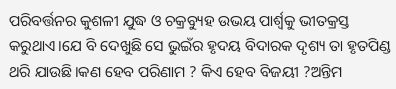ପରିବର୍ତ୍ତନର କୁଶଳୀ ଯୁଦ୍ଧ ଓ ଚକ୍ରବ୍ୟୁହ ଉଭୟ ପାର୍ଶ୍ୱକୁ ଭୀତକ୍ରସ୍ତ କରୁଥାଏ।ଯେ ବି ଦେଖୁଛି ସେ ଭୁଇଁର ହୃଦୟ ବିଦାରକ ଦୃଶ୍ୟ ତା ହୃତପିଣ୍ଡ  ଥରି ଯାଉଛି।କଣ ହେବ ପରିଣାମ ? କିଏ ହେବ ବିଜୟୀ ?ଅନ୍ତିମ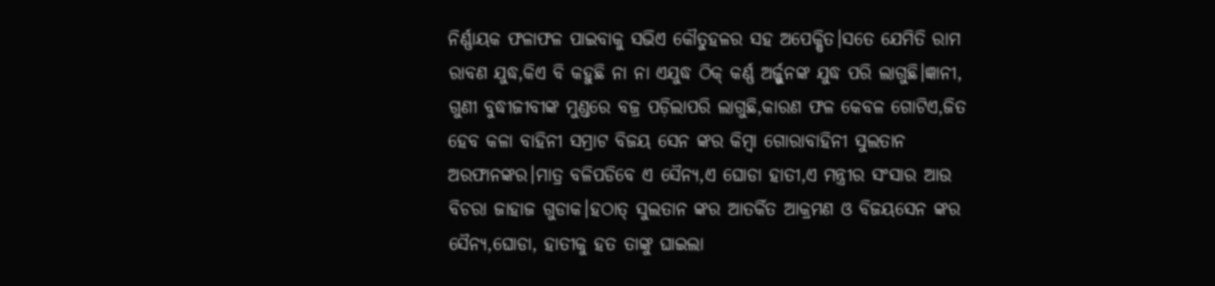ନିର୍ଣ୍ଣାୟକ ଫଳାଫଳ ପାଇବାକୁ ସଭିଏ କୌତୁହଳର ସହ ଅପେକ୍ଷିତ।ସତେ ଯେମିତି ରାମ ରାବଣ ଯୁଦ୍ଧ,କିଏ ବି କହୁଛି ନା ନା ଏଯୁଦ୍ଧ ଠିକ୍ କର୍ଣ୍ଣ ଅର୍ଜ୍ଜୁନଙ୍କ ଯୁଦ୍ଧ ପରି ଲାଗୁଛି।ଜ୍ଞାନୀ, ଗୁଣୀ ବୁଦ୍ଧୀଜୀବୀଙ୍କ ମୁଣ୍ଡରେ ବଜ୍ର ପଡ଼ିଲାପରି ଲାଗୁଛି,କାରଣ ଫଳ କେବଳ ଗୋଟିଏ,ଜିତ ହେବ କଳା ବାହିନୀ ସମ୍ରାଟ ବିଜୟ ସେନ ଙ୍କର କିମ୍ବା ଗୋରାବାହିନୀ ସୁଲତାନ ଅରଫାନଙ୍କର।ମାତ୍ର ବଳିପଡିବେ ଏ ସୈନ୍ୟ,ଏ ଘୋଡା ହାତୀ,ଏ ମନ୍ତ୍ରୀର ସଂସାର ଆଉ ବିଚରା ଜାହାଜ ଗୁଡାକ।ହଠାତ୍ ସୁଲତାନ ଙ୍କର ଆତର୍କିତ ଆକ୍ରମଣ ଓ ବିଜୟସେନ ଙ୍କର ସୈନ୍ୟ,ଘୋଡା, ହାତୀକୁ ହତ ତାଙ୍କୁ ଘାଇଲା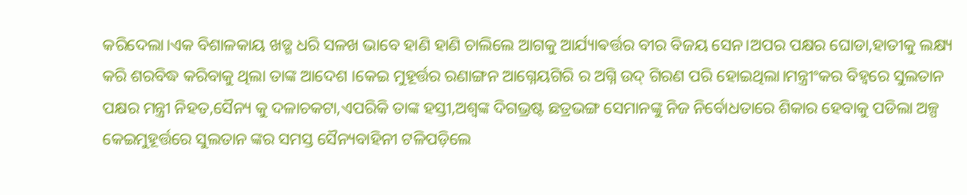କରିଦେଲା।ଏକ ବିଶାଳକାୟ ଖଡ୍ଗ ଧରି ସଳଖ ଭାବେ ହାଣି ହାଣି ଚାଲିଲେ ଆଗକୁ ଆର୍ଯ୍ୟାଵର୍ତ୍ତର ବୀର ବିଜୟ ସେନ।ଅପର ପକ୍ଷର ଘୋଡା,ହାତୀକୁ ଲକ୍ଷ୍ୟ କରି ଶରବିଦ୍ଧ କରିବାକୁ ଥିଲା ତାଙ୍କ ଆଦେଶ ।କେଇ ମୁହୂର୍ତ୍ତର ରଣାଙ୍ଗନ ଆଗ୍ନେୟଗିରି ର ଅଗ୍ନି ଉଦ୍ ଗିରଣ ପରି ହୋଇଥିଲା।ମନ୍ତ୍ରୀଂକର ବିହ୍ଵରେ ସୁଲତାନ ପକ୍ଷର ମନ୍ତ୍ରୀ ନିହତ,ସୈନ୍ୟ କୁ ଦଳାଚକଟା,ଏପରିକି ତାଙ୍କ ହସ୍ତୀ,ଅଶ୍ୱଙ୍କ ଦିଗଭ୍ରଷ୍ଟ ଛତ୍ରଭଙ୍ଗ ସେମାନଙ୍କୁ ନିଜ ନିର୍ବୋଧତାରେ ଶିକାର ହେବାକୁ ପଡିଲା ଅଳ୍ପ କେଇମୁହୂର୍ତ୍ତରେ ସୁଲତାନ ଙ୍କର ସମସ୍ତ ସୈନ୍ୟବାହିନୀ ଟଳିପଡ଼ିଲେ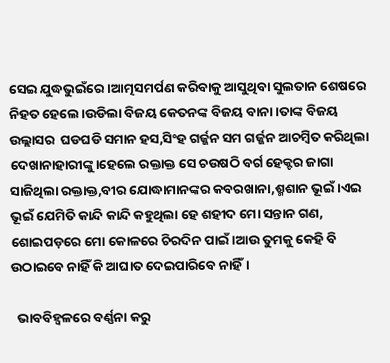ସେଇ ଯୁଦ୍ଧଭୁଇଁରେ।ଆତ୍ମସମର୍ପଣ କରିବାକୁ ଆସୁଥିବା ସୁଲତାନ ଶେଷରେ ନିହତ ହେଲେ।ଉଡିଲା ବିଜୟ କେତନଙ୍କ ବିଜୟ ବାନା।ତାଙ୍କ ବିଜୟ ଉଲ୍ଲାସର  ଘଡଘଡି ସମାନ ହସ,ସିଂହ ଗର୍ଜ୍ଜନ ସମ ଗର୍ଜ୍ଜନ ଆଚମ୍ବିତ କରିଥିଲା ଦେଖାନାହାରୀଙ୍କୁ।ହେଲେ ରକ୍ତାକ୍ତ ସେ ଚଉଷଠି ବର୍ଗ ହେକ୍ଟର ଜାଗା ସାଜିଥିଲା ରକ୍ତାକ୍ତ,ବୀର ଯୋଦ୍ଧାମାନଙ୍କର କବରଖାନା,ଶ୍ମଶାନ ଭୂଇଁ।ଏଇ ଭୂଇଁ ଯେମିତି କାନ୍ଦି କାନ୍ଦି କହୁଥିଲା ହେ ଶହୀଦ ମୋ ସନ୍ତାନ ଗଣ, ଶୋଇପଡ଼ରେ ମୋ କୋଳରେ ଚିରଦିନ ପାଇଁ।ଆଉ ତୁମକୁ କେହି ବି ଉଠାଇବେ ନାହିଁ କି ଆଘାତ ଦେଇପାରିବେ ନାହିଁ।

  ଭାବବିହ୍ଵଳରେ ବର୍ଣ୍ଣନା କରୁ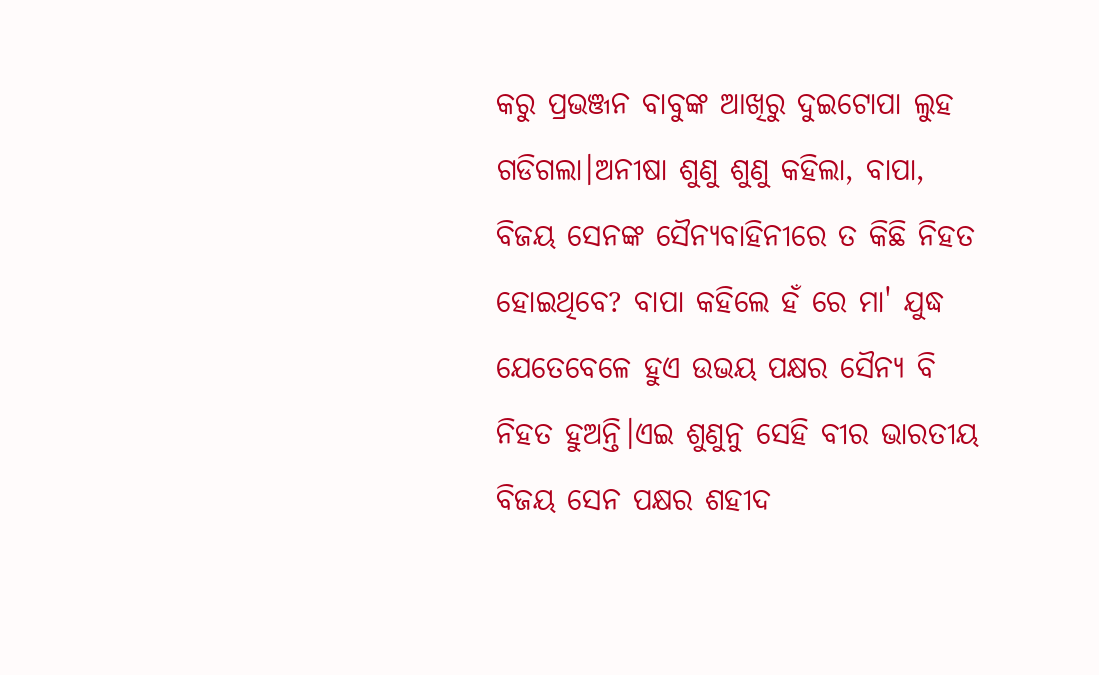କରୁ ପ୍ରଭଞ୍ଜନ ବାବୁଙ୍କ ଆଖିରୁ ଦୁଇଟୋପା ଲୁହ ଗଡିଗଲା।ଅନୀଷା ଶୁଣୁ ଶୁଣୁ କହିଲା, ବାପା, ବିଜୟ ସେନଙ୍କ ସୈନ୍ୟବାହିନୀରେ ତ କିଛି ନିହତ ହୋଇଥିବେ? ବାପା କହିଲେ ହଁ ରେ ମା' ଯୁଦ୍ଧ ଯେତେବେଳେ ହୁଏ ଉଭୟ ପକ୍ଷର ସୈନ୍ୟ ବି ନିହତ ହୁଅନ୍ତି।ଏଇ ଶୁଣୁନୁ ସେହି ବୀର ଭାରତୀୟ ବିଜୟ ସେନ ପକ୍ଷର ଶହୀଦ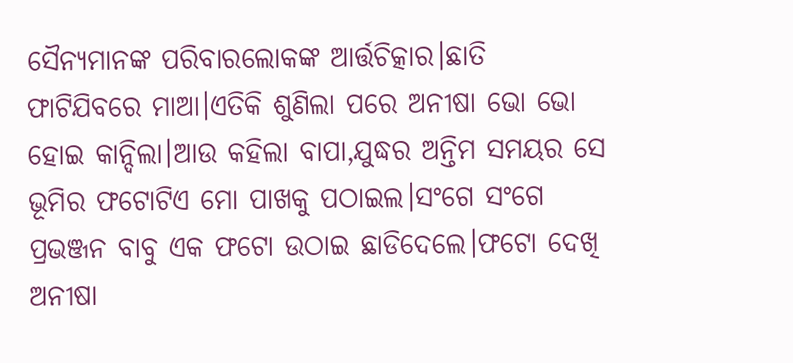ସୈନ୍ୟମାନଙ୍କ ପରିବାରଲୋକଙ୍କ ଆର୍ତ୍ତଚିତ୍କାର।ଛାତି ଫାଟିଯିବରେ ମାଆ।ଏତିକି ଶୁଣିଲା ପରେ ଅନୀଷା ଭୋ ଭୋ ହୋଇ କାନ୍ଦିଲା।ଆଉ କହିଲା ବାପା,ଯୁଦ୍ଧର ଅନ୍ତିମ ସମୟର ସେ ଭୂମିର ଫଟୋଟିଏ ମୋ ପାଖକୁ ପଠାଇଲ।ସଂଗେ ସଂଗେ ପ୍ରଭଞ୍ଜନ ବାବୁ ଏକ ଫଟୋ ଉଠାଇ ଛାଡିଦେଲେ।ଫଟୋ ଦେଖି ଅନୀଷା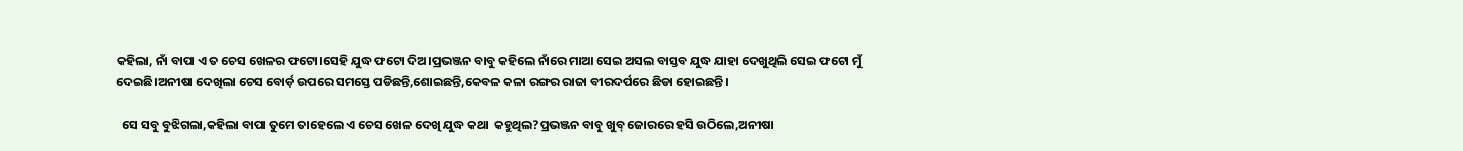କହିଲା, ନାଁ ବାପା ଏ ତ ଚେସ ଖେଳର ଫଟୋ।ସେହି ଯୁଦ୍ଧ ଫଟୋ ଦିଅ।ପ୍ରଭଞ୍ଜନ ବାବୁ କହିଲେ ନାଁରେ ମାଆ ସେଇ ଅସଲ ବାସ୍ତବ ଯୁଦ୍ଧ ଯାହା ଦେଖୁଥିଲି ସେଇ ଫଟୋ ମୁଁ ଦେଇଛି।ଅନୀଷା ଦେଖିଲା ଚେସ ବୋର୍ଡ଼ ଉପରେ ସମସ୍ତେ ପଡିଛନ୍ତି,ଶୋଇଛନ୍ତି,କେବଳ କଳା ରଙ୍ଗର ରାଜା ବୀରଦର୍ପରେ ଛିଡା ହୋଇଛନ୍ତି।

  ସେ ସବୁ ବୁଝିଗଲା,କହିଲା ବାପା ତୁମେ ତାହେଲେ ଏ ଚେସ ଖେଳ ଦେଖି ଯୁଦ୍ଧ କଥା  କହୁଥିଲ?ପ୍ରଭଞ୍ଜନ ବାବୁ ଖୁବ୍ ଜୋରରେ ହସି ଉଠିଲେ,ଅନୀଷା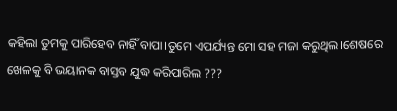କହିଲା ତୁମକୁ ପାରିହେବ ନାହିଁ ବାପା।ତୁମେ ଏପର୍ଯ୍ୟନ୍ତ ମୋ ସହ ମଜା କରୁଥିଲ।ଶେଷରେ ଖେଳକୁ ବି ଭୟାନକ ବାସ୍ତବ ଯୁଦ୍ଧ କରିପାରିଲ ???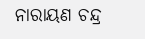ନାରାୟଣ ଚନ୍ଦ୍ର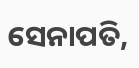ସେନାପତି,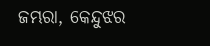ଜମ୍ଭରା, କେନ୍ଦୁଝର